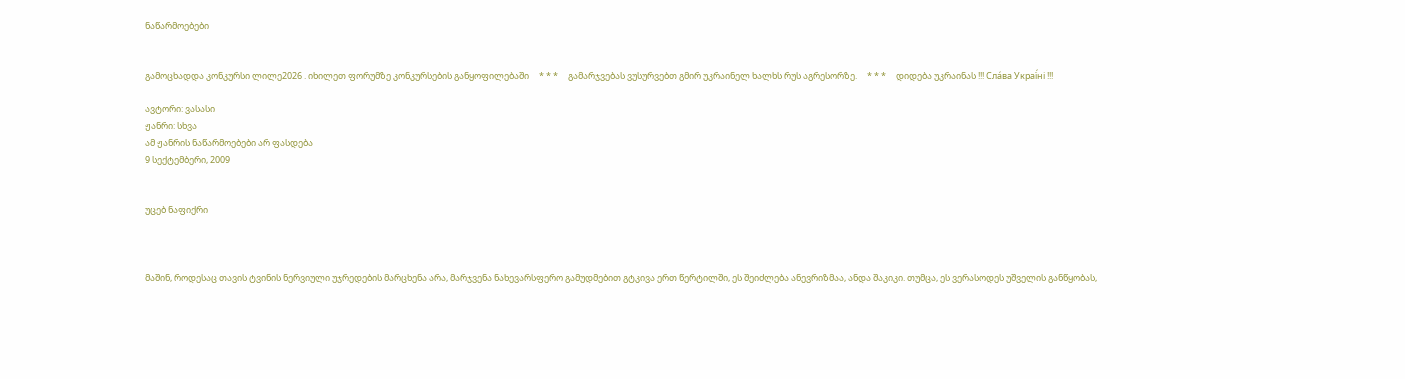ნაწარმოებები


გამოცხადდა კონკურსი ლილე2026 . იხილეთ ფორუმზე კონკურსების განყოფილებაში     * * *     გამარჯვებას ვუსურვებთ გმირ უკრაინელ ხალხს რუს აგრესორზე.     * * *     დიდება უკრაინას !!! Сла́ва Украї́ні !!!

ავტორი: ვასასი
ჟანრი: სხვა
ამ ჟანრის ნაწარმოებები არ ფასდება
9 სექტემბერი, 2009


უცებ ნაფიქრი



მაშინ, როდესაც თავის ტვინის ნერვიული უჯრედების მარცხენა არა, მარჯვენა ნახევარსფერო გამუდმებით გტკივა ერთ წერტილში, ეს შეიძლება ანევრიზმაა, ანდა შაკიკი. თუმცა, ეს ვერასოდეს უშველის განწყობას,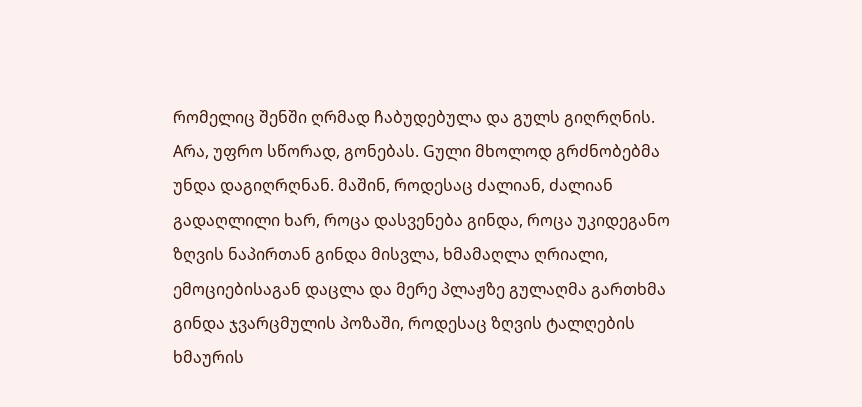რომელიც შენში ღრმად ჩაბუდებულა და გულს გიღრღნის. Aრა, უფრო სწორად, გონებას. Gული მხოლოდ გრძნობებმა უნდა დაგიღრღნან. მაშინ, როდესაც ძალიან, ძალიან გადაღლილი ხარ, როცა დასვენება გინდა, როცა უკიდეგანო ზღვის ნაპირთან გინდა მისვლა, ხმამაღლა ღრიალი, ემოციებისაგან დაცლა და მერე პლაჟზე გულაღმა გართხმა გინდა ჯვარცმულის პოზაში, როდესაც ზღვის ტალღების ხმაურის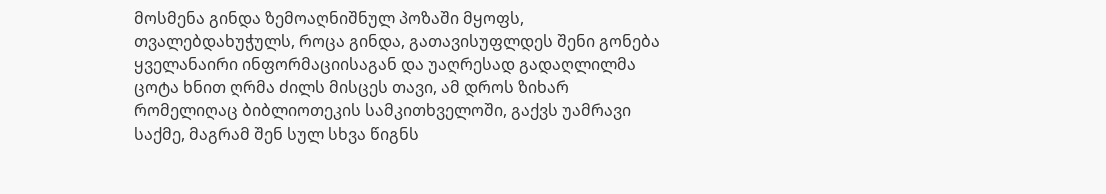მოსმენა გინდა ზემოაღნიშნულ პოზაში მყოფს, თვალებდახუჭულს, როცა გინდა, გათავისუფლდეს შენი გონება ყველანაირი ინფორმაციისაგან და უაღრესად გადაღლილმა ცოტა ხნით ღრმა ძილს მისცეს თავი, ამ დროს ზიხარ რომელიღაც ბიბლიოთეკის სამკითხველოში, გაქვს უამრავი საქმე, მაგრამ შენ სულ სხვა წიგნს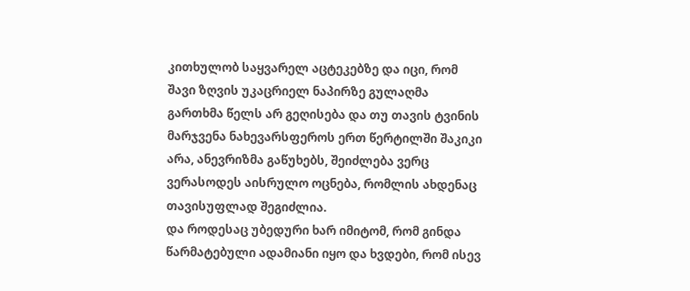კითხულობ საყვარელ აცტეკებზე და იცი, რომ შავი ზღვის უკაცრიელ ნაპირზე გულაღმა გართხმა წელს არ გეღისება და თუ თავის ტვინის მარჯვენა ნახევარსფეროს ერთ წერტილში შაკიკი არა, ანევრიზმა გაწუხებს, შეიძლება ვერც ვერასოდეს აისრულო ოცნება, რომლის ახდენაც თავისუფლად შეგიძლია.
და როდესაც უბედური ხარ იმიტომ, რომ გინდა წარმატებული ადამიანი იყო და ხვდები, რომ ისევ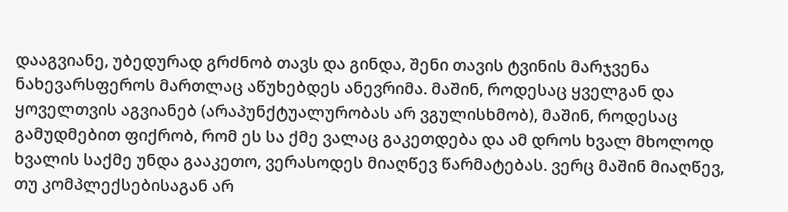დააგვიანე, უბედურად გრძნობ თავს და გინდა, შენი თავის ტვინის მარჯვენა ნახევარსფეროს მართლაც აწუხებდეს ანევრიმა. მაშინ, როდესაც ყველგან და ყოველთვის აგვიანებ (არაპუნქტუალურობას არ ვგულისხმობ), მაშინ, როდესაც გამუდმებით ფიქრობ, რომ ეს სა ქმე ვალაც გაკეთდება და ამ დროს ხვალ მხოლოდ ხვალის საქმე უნდა გააკეთო, ვერასოდეს მიაღწევ წარმატებას. ვერც მაშინ მიაღწევ, თუ კომპლექსებისაგან არ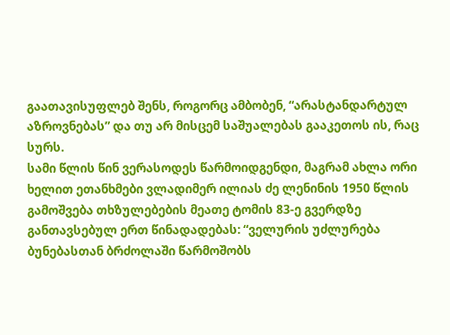გაათავისუფლებ შენს, როგორც ამბობენ, “არასტანდარტულ აზროვნებას” და თუ არ მისცემ საშუალებას გააკეთოს ის, რაც სურს.
სამი წლის წინ ვერასოდეს წარმოიდგენდი, მაგრამ ახლა ორი ხელით ეთანხმები ვლადიმერ ილიას ძე ლენინის 1950 წლის გამოშვება თხზულებების მეათე ტომის 83-ე გვერდზე განთავსებულ ერთ წინადადებას: “ველურის უძლურება ბუნებასთან ბრძოლაში წარმოშობს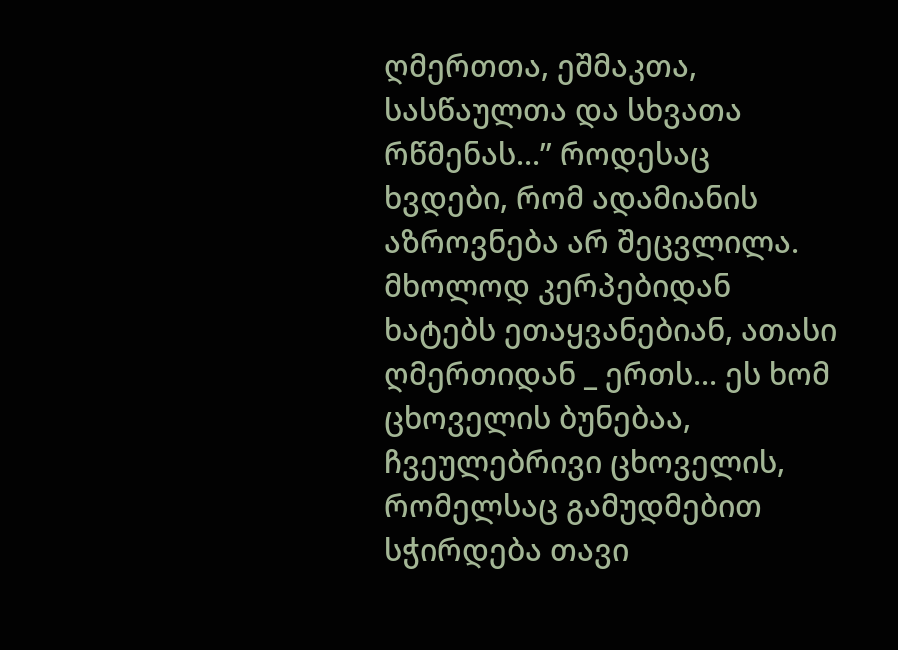ღმერთთა, ეშმაკთა, სასწაულთა და სხვათა რწმენას...” როდესაც ხვდები, რომ ადამიანის აზროვნება არ შეცვლილა. მხოლოდ კერპებიდან ხატებს ეთაყვანებიან, ათასი ღმერთიდან _ ერთს... ეს ხომ ცხოველის ბუნებაა, ჩვეულებრივი ცხოველის, რომელსაც გამუდმებით სჭირდება თავი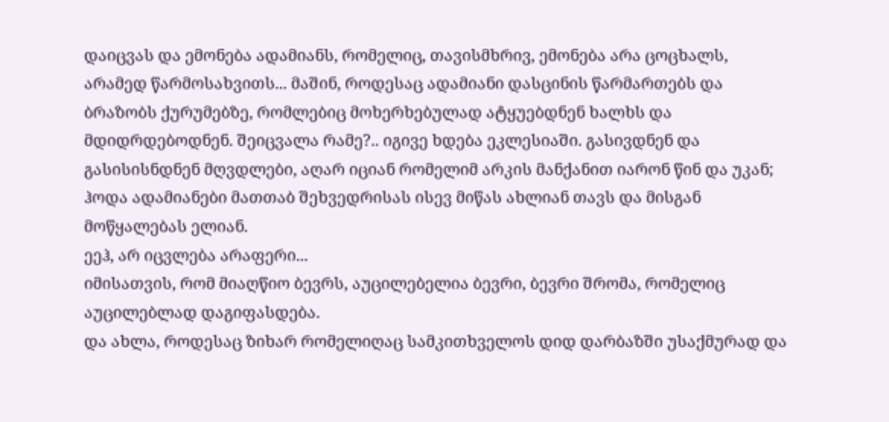დაიცვას და ემონება ადამიანს, რომელიც, თავისმხრივ, ემონება არა ცოცხალს, არამედ წარმოსახვითს... მაშინ, როდესაც ადამიანი დასცინის წარმართებს და ბრაზობს ქურუმებზე, რომლებიც მოხერხებულად ატყუებდნენ ხალხს და მდიდრდებოდნენ. შეიცვალა რამე?.. იგივე ხდება ეკლესიაში. გასივდნენ და გასისისნდნენ მღვდლები, აღარ იციან რომელიმ არკის მანქანით იარონ წინ და უკან;
ჰოდა ადამიანები მათთაბ შეხვედრისას ისევ მიწას ახლიან თავს და მისგან მოწყალებას ელიან.
ეეჰ, არ იცვლება არაფერი...
იმისათვის, რომ მიაღწიო ბევრს, აუცილებელია ბევრი, ბევრი შრომა, რომელიც აუცილებლად დაგიფასდება.
და ახლა, როდესაც ზიხარ რომელიღაც სამკითხველოს დიდ დარბაზში უსაქმურად და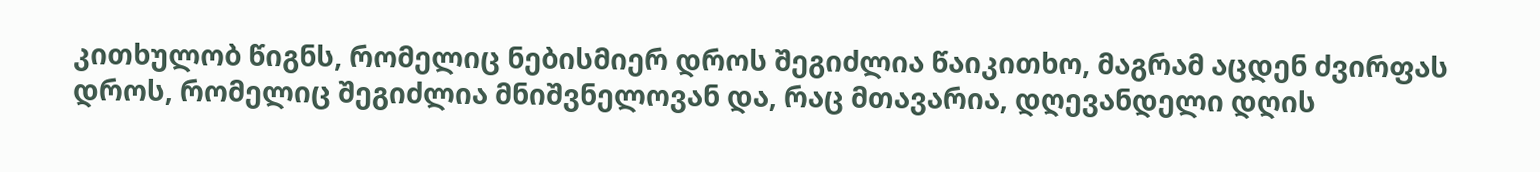კითხულობ წიგნს, რომელიც ნებისმიერ დროს შეგიძლია წაიკითხო, მაგრამ აცდენ ძვირფას დროს, რომელიც შეგიძლია მნიშვნელოვან და, რაც მთავარია, დღევანდელი დღის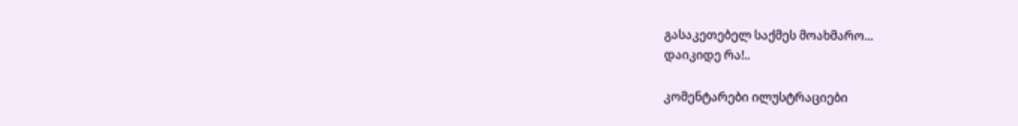გასაკეთებელ საქმეს მოახმარო...
დაიკიდე რა!..

კომენტარები ილუსტრაციები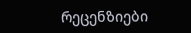რეცენზიები